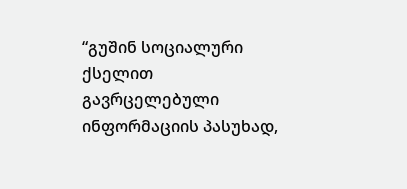“გუშინ სოციალური ქსელით გავრცელებული ინფორმაციის პასუხად,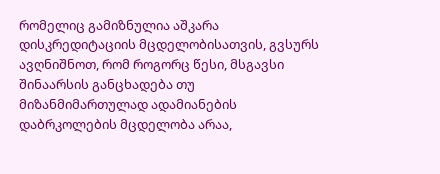რომელიც გამიზნულია აშკარა დისკრედიტაციის მცდელობისათვის, გვსურს ავღნიშნოთ, რომ როგორც წესი, მსგავსი შინაარსის განცხადება თუ მიზანმიმართულად ადამიანების დაბრკოლების მცდელობა არაა,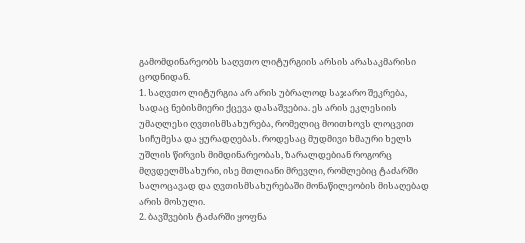გამომდინარეობს საღვთო ლიტურგიის არსის არასაკმარისი ცოდნიდან.
1. საღვთო ლიტურგია არ არის უბრალოდ საჯარო შეკრება, სადაც ნებისმიერი ქცევა დასაშვებია. ეს არის ეკლესიის უმაღლესი ღვთისმსახურება, რომელიც მოითხოვს ლოცვით სიჩუმესა და ყურადღებას. როდესაც მუდმივი ხმაური ხელს უშლის წირვის მიმდინარეობას, ზარალდებიან როგორც მღვდელმსახური, ისე მთლიანი მრევლი, რომლებიც ტაძარში სალოცავად და ღვთისმსახურებაში მონაწილეობის მისაღებად არის მოსული.
2. ბავშვების ტაძარში ყოფნა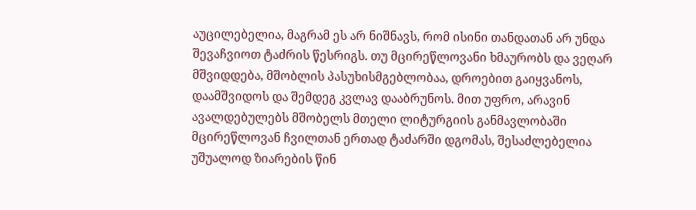აუცილებელია, მაგრამ ეს არ ნიშნავს, რომ ისინი თანდათან არ უნდა შევაჩვიოთ ტაძრის წესრიგს. თუ მცირეწლოვანი ხმაურობს და ვეღარ მშვიდდება, მშობლის პასუხისმგებლობაა, დროებით გაიყვანოს, დაამშვიდოს და შემდეგ კვლავ დააბრუნოს. მით უფრო, არავინ ავალდებულებს მშობელს მთელი ლიტურგიის განმავლობაში მცირეწლოვან ჩვილთან ერთად ტაძარში დგომას, შესაძლებელია უშუალოდ ზიარების წინ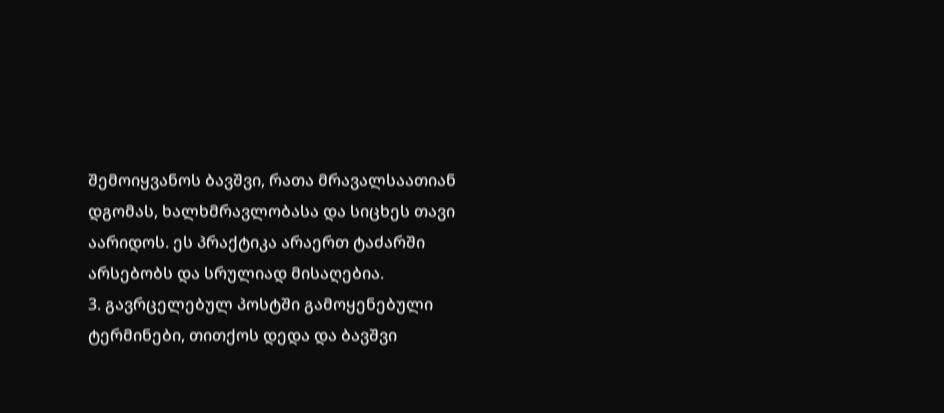შემოიყვანოს ბავშვი, რათა მრავალსაათიან დგომას, ხალხმრავლობასა და სიცხეს თავი აარიდოს. ეს პრაქტიკა არაერთ ტაძარში არსებობს და სრულიად მისაღებია.
3. გავრცელებულ პოსტში გამოყენებული ტერმინები, თითქოს დედა და ბავშვი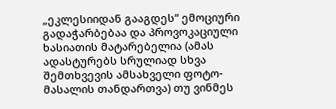„ეკლესიიდან გააგდეს“ ემოციური გადაჭარბებაა და პროვოკაციული ხასიათის მატარებელია (ამას ადასტურებს სრულიად სხვა შემთხვევის ამსახველი ფოტო-მასალის თანდართვა) თუ ვინმეს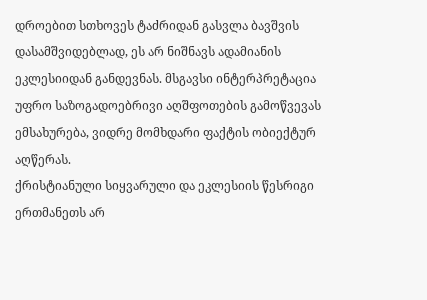დროებით სთხოვეს ტაძრიდან გასვლა ბავშვის დასამშვიდებლად, ეს არ ნიშნავს ადამიანის ეკლესიიდან განდევნას. მსგავსი ინტერპრეტაცია უფრო საზოგადოებრივი აღშფოთების გამოწვევას ემსახურება, ვიდრე მომხდარი ფაქტის ობიექტურ აღწერას.
ქრისტიანული სიყვარული და ეკლესიის წესრიგი ერთმანეთს არ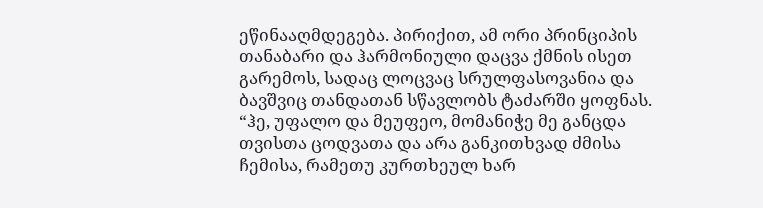ეწინააღმდეგება. პირიქით, ამ ორი პრინციპის თანაბარი და ჰარმონიული დაცვა ქმნის ისეთ გარემოს, სადაც ლოცვაც სრულფასოვანია და ბავშვიც თანდათან სწავლობს ტაძარში ყოფნას.
“ჰე, უფალო და მეუფეო, მომანიჭე მე განცდა თვისთა ცოდვათა და არა განკითხვად ძმისა ჩემისა, რამეთუ კურთხეულ ხარ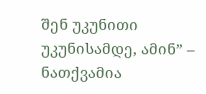შენ უკუნითი უკუნისამდე, ამინ” – ნათქვამია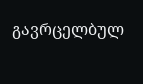გავრცელბულ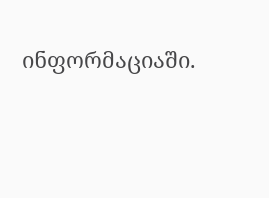ინფორმაციაში.